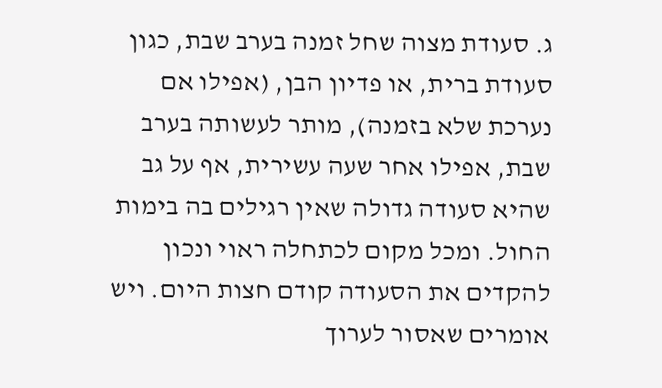ג. סעודת מצוה שחל זמנה בערב שבת, כגון סעודת ברית, או פדיון הבן, (אפילו אם נערכת שלא בזמנה), מותר לעשותה בערב שבת, אפילו אחר שעה עשירית, אף על גב שהיא סעודה גדולה שאין רגילים בה בימות החול. ומכל מקום לכתחלה ראוי ונכון להקדים את הסעודה קודם חצות היום. ויש אומרים שאסור לערוך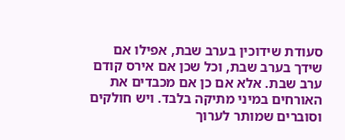סעודת שידוכין בערב שבת, אפילו אם שידך בערב שבת, וכל שכן אם אירס קודם ערב שבת. אלא אם כן אם מכבדים את האורחים במיני מתיקה בלבד. ויש חולקים וסוברים שמותר לערוך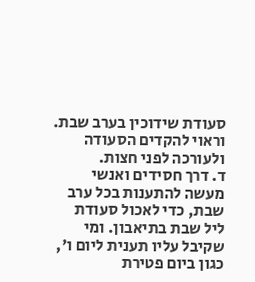סעודת שידוכין בערב שבת. וראוי להקדים הסעודה ולעורכה לפני חצות.
ד. דרך חסידים ואנשי מעשה להתענות בכל ערב שבת, כדי לאכול סעודת ליל שבת בתיאבון. ומי שקיבל עליו תענית ליום ו', כגון ביום פטירת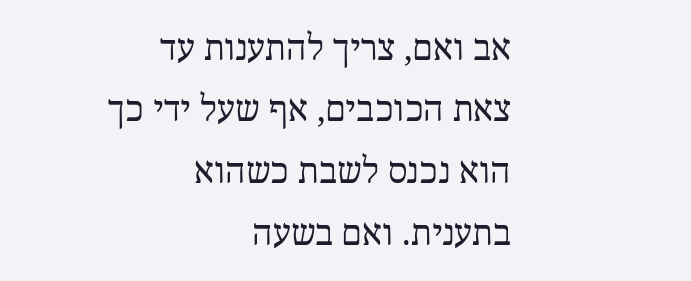אב ואם, צריך להתענות עד צאת הכוכבים, אף שעל ידי כך הוא נכנס לשבת כשהוא בתענית. ואם בשעה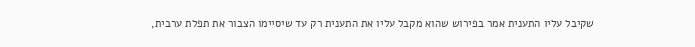שקיבל עליו התענית אמר בפירוש שהוא מקבל עליו את התענית רק עד שיסיימו הצבור את תפלת ערבית,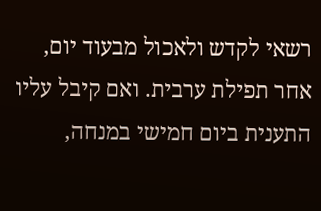רשאי לקדש ולאכול מבעוד יום, אחר תפילת ערבית. ואם קיבל עליו התענית ביום חמישי במנחה,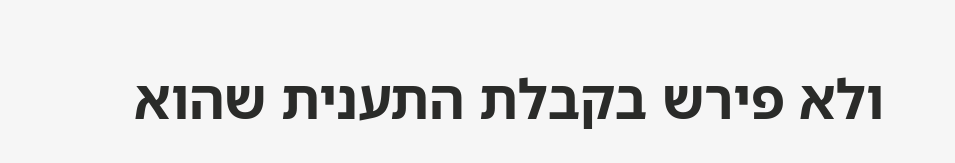ולא פירש בקבלת התענית שהוא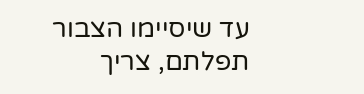עד שיסיימו הצבור תפלתם, צריך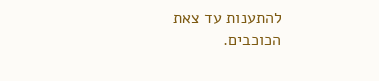להתענות עד צאת הכוכבים.